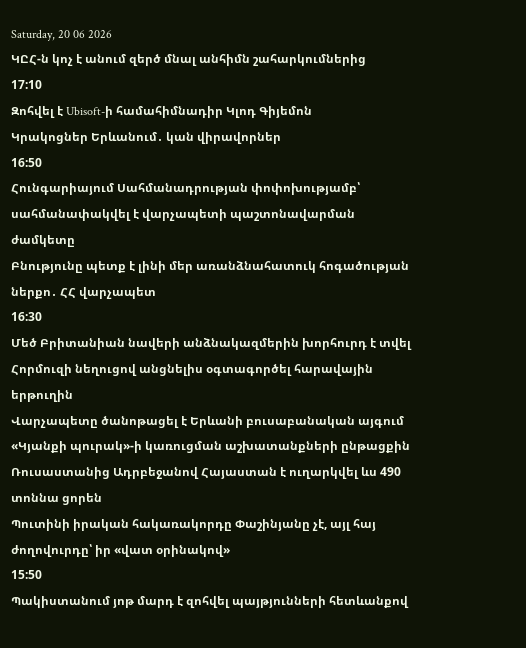Saturday, 20 06 2026
ԿԸՀ-ն կոչ է անում զերծ մնալ անհիմն շահարկումներից
17:10
Զոհվել է Ubisoft-ի համահիմնադիր Կլոդ Գիյեմոն
Կրակոցներ Երևանում․ կան վիրավորներ
16:50
Հունգարիայում Սահմանադրության փոփոխությամբ՝ սահմանափակվել է վարչապետի պաշտոնավարման ժամկետը
Բնությունը պետք է լինի մեր առանձնահատուկ հոգածության ներքո․ ՀՀ վարչապետ
16:30
Մեծ Բրիտանիան նավերի անձնակազմերին խորհուրդ է տվել Հորմուզի նեղուցով անցնելիս օգտագործել հարավային երթուղին
Վարչապետը ծանոթացել է Երևանի բուսաբանական այգում «Կյանքի պուրակ»-ի կառուցման աշխատանքների ընթացքին
Ռուսաստանից Ադրբեջանով Հայաստան է ուղարկվել ևս 490 տոննա ցորեն
Պուտինի իրական հակառակորդը Փաշինյանը չէ, այլ հայ ժողովուրդը՝ իր «վատ օրինակով»
15:50
Պակիստանում յոթ մարդ է զոհվել պայթյունների հետևանքով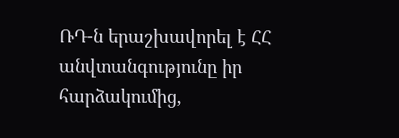ՌԴ-ն երաշխավորել է ՀՀ անվտանգությունը իր հարձակումից,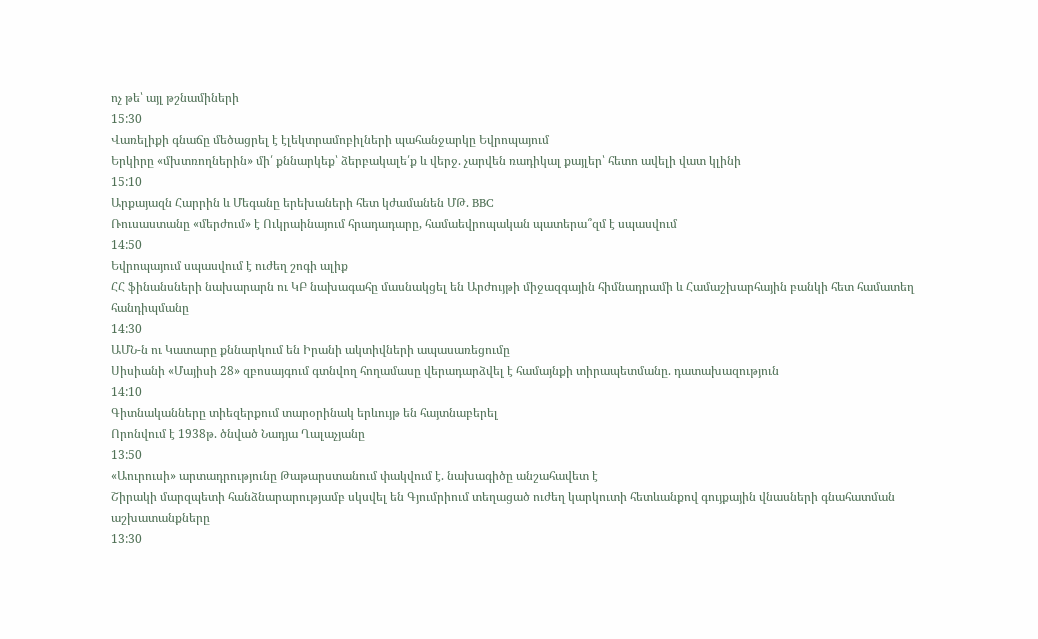ոչ թե՝ այլ թշնամիների
15:30
Վառելիքի գնաճը մեծացրել է էլեկտրամոբիլների պահանջարկը Եվրոպայում
Երկիրը «մխտռողներին» մի՛ քննարկեք՝ ձերբակալե՛ք և վերջ. չարվեն ռադիկալ քայլեր՝ հետո ավելի վատ կլինի
15:10
Արքայազն Հարրին և Մեգանը երեխաների հետ կժամանեն ՄԹ. BBC
Ռուսաստանը «մերժում» է Ուկրաինայում հրադադարը, համաեվրոպական պատերա՞զմ է սպասվում
14:50
Եվրոպայում սպասվում է ուժեղ շոգի ալիք
ՀՀ ֆինանսների նախարարն ու ԿԲ նախագահը մասնակցել են Արժույթի միջազգային հիմնադրամի և Համաշխարհային բանկի հետ համատեղ հանդիպմանը
14:30
ԱՄՆ-ն ու Կատարը քննարկում են Իրանի ակտիվների ապասառեցումը
Սիսիանի «Մայիսի 28» զբոսայգում գտնվող հողամասը վերադարձվել է համայնքի տիրապետմանը. դատախազություն
14:10
Գիտնականները տիեզերքում տարօրինակ երևույթ են հայտնաբերել
Որոնվում է 1938թ. ծնված Նադյա Ղալաչյանը
13:50
«Աուրուսի» արտադրությունը Թաթարստանում փակվում է. նախագիծը անշահավետ է
Շիրակի մարզպետի հանձնարարությամբ սկսվել են Գյումրիում տեղացած ուժեղ կարկուտի հետևանքով գույքային վնասների գնահատման աշխատանքները
13:30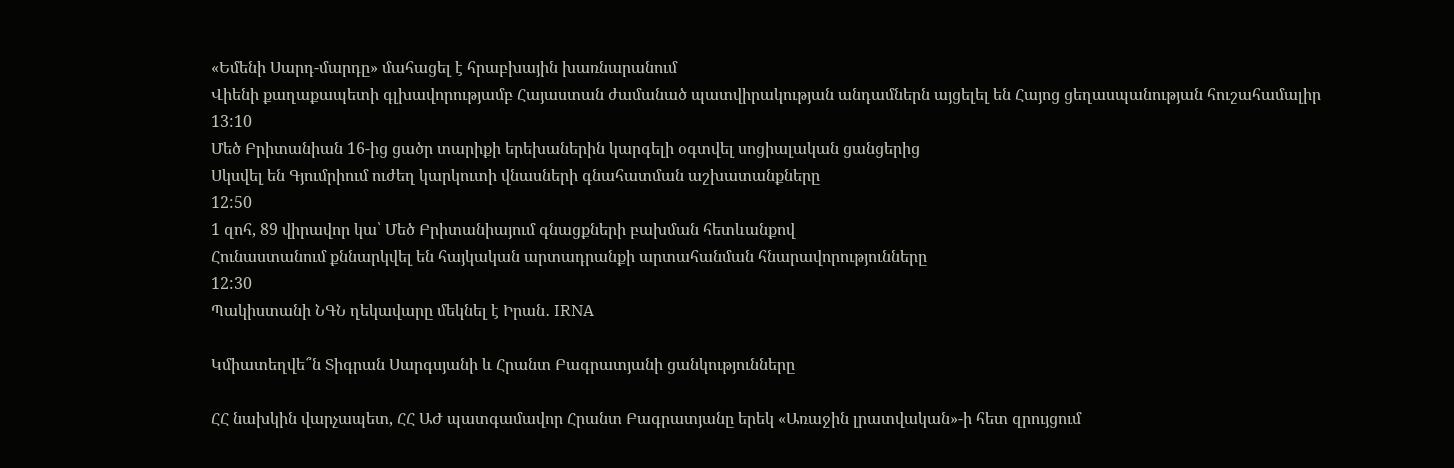«Եմենի Սարդ-մարդը» մահացել է հրաբխային խառնարանում
Վիենի քաղաքապետի գլխավորությամբ Հայաստան ժամանած պատվիրակության անդամներն այցելել են Հայոց ցեղասպանության հուշահամալիր
13:10
Մեծ Բրիտանիան 16-ից ցածր տարիքի երեխաներին կարգելի օգտվել սոցիալական ցանցերից
Սկսվել են Գյումրիում ուժեղ կարկուտի վնասների գնահատման աշխատանքները
12:50
1 զոհ, 89 վիրավոր կա՝ Մեծ Բրիտանիայում գնացքների բախման հետևանքով
Հունաստանում քննարկվել են հայկական արտադրանքի արտահանման հնարավորությունները
12:30
Պակիստանի ՆԳՆ ղեկավարը մեկնել է Իրան․ IRNA

Կմիատեղվե՞ն Տիգրան Սարգսյանի և Հրանտ Բագրատյանի ցանկությունները

ՀՀ նախկին վարչապետ, ՀՀ ԱԺ պատգամավոր Հրանտ Բագրատյանը երեկ «Առաջին լրատվական»-ի հետ զրույցում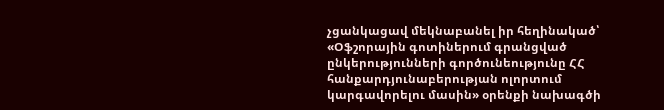չցանկացավ մեկնաբանել իր հեղինակած՝ «Օֆշորային գոտիներում գրանցված ընկերությունների գործունեությունը ՀՀ հանքարդյունաբերության ոլորտում կարգավորելու մասին» օրենքի նախագծի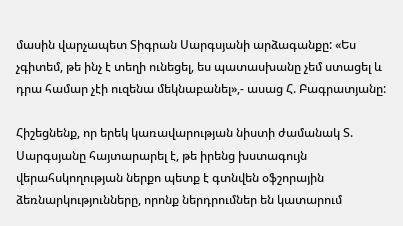մասին վարչապետ Տիգրան Սարգսյանի արձագանքը: «Ես չգիտեմ, թե ինչ է տեղի ունեցել, ես պատասխանը չեմ ստացել և դրա համար չէի ուզենա մեկնաբանել»,- ասաց Հ. Բագրատյանը:

Հիշեցնենք, որ երեկ կառավարության նիստի ժամանակ Տ. Սարգսյանը հայտարարել է, թե իրենց խստագույն վերահսկողության ներքո պետք է գտնվեն օֆշորային ձեռնարկությունները, որոնք ներդրումներ են կատարում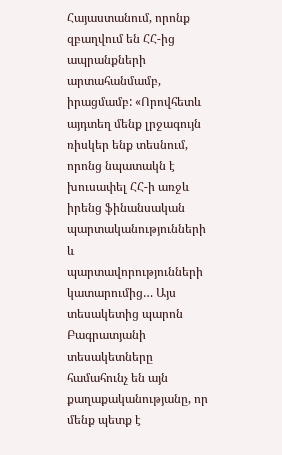Հայաստանում, որոնք զբաղվում են ՀՀ-ից ապրանքների արտահանմամբ, իրացմամբ: «Որովհետև այդտեղ մենք լրջագույն ռիսկեր ենք տեսնում, որոնց նպատակն է խուսափել ՀՀ-ի առջև իրենց ֆինանսական պարտականությունների և պարտավորությունների կատարումից… Այս տեսակետից պարոն Բագրատյանի տեսակետները համահունչ են այն քաղաքականությանը, որ մենք պետք է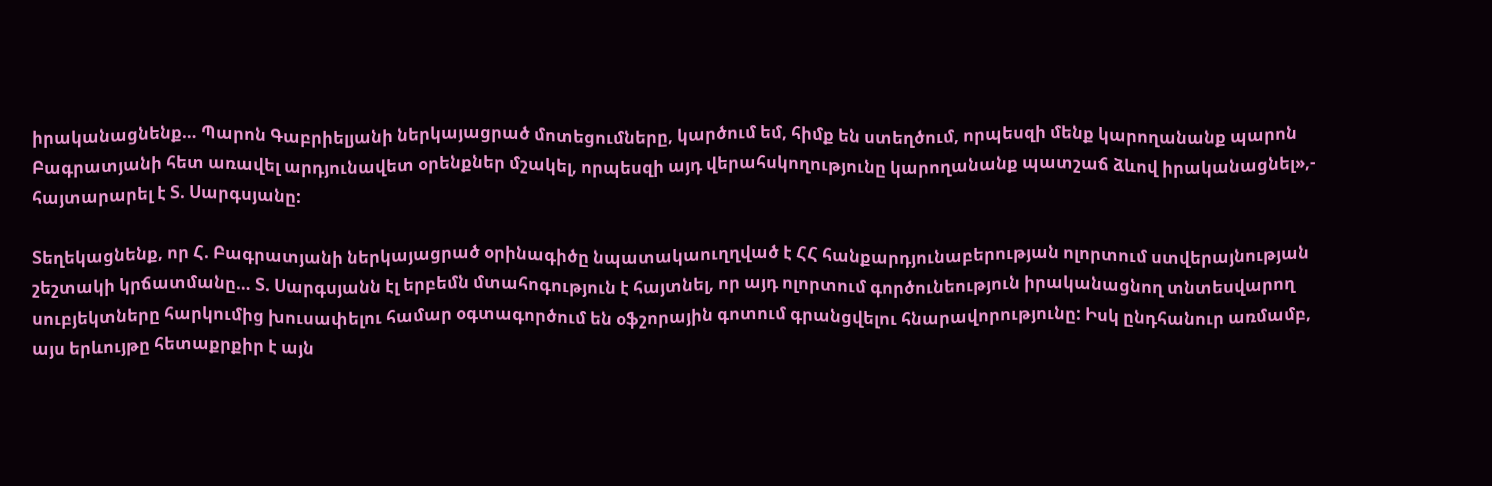իրականացնենք… Պարոն Գաբրիելյանի ներկայացրած մոտեցումները, կարծում եմ, հիմք են ստեղծում, որպեսզի մենք կարողանանք պարոն Բագրատյանի հետ առավել արդյունավետ օրենքներ մշակել, որպեսզի այդ վերահսկողությունը կարողանանք պատշաճ ձևով իրականացնել»,- հայտարարել է Տ. Սարգսյանը:

Տեղեկացնենք, որ Հ. Բագրատյանի ներկայացրած օրինագիծը նպատակաուղղված է ՀՀ հանքարդյունաբերության ոլորտում ստվերայնության շեշտակի կրճատմանը… Տ. Սարգսյանն էլ երբեմն մտահոգություն է հայտնել, որ այդ ոլորտում գործունեություն իրականացնող տնտեսվարող սուբյեկտները հարկումից խուսափելու համար օգտագործում են օֆշորային գոտում գրանցվելու հնարավորությունը: Իսկ ընդհանուր առմամբ, այս երևույթը հետաքրքիր է այն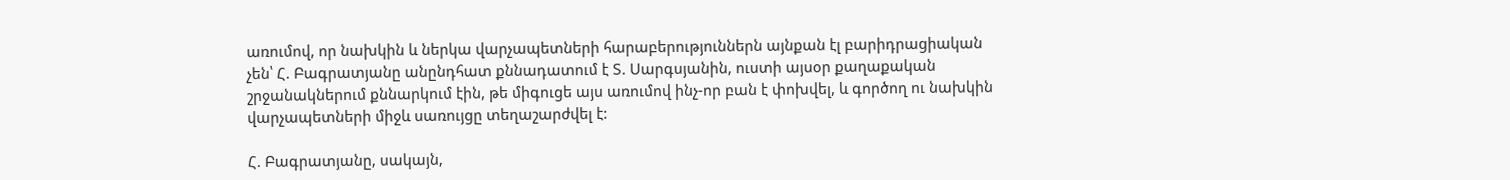առումով, որ նախկին և ներկա վարչապետների հարաբերություններն այնքան էլ բարիդրացիական չեն՝ Հ. Բագրատյանը անընդհատ քննադատում է Տ. Սարգսյանին, ուստի այսօր քաղաքական շրջանակներում քննարկում էին, թե միգուցե այս առումով ինչ-որ բան է փոխվել, և գործող ու նախկին վարչապետների միջև սառույցը տեղաշարժվել է:

Հ. Բագրատյանը, սակայն,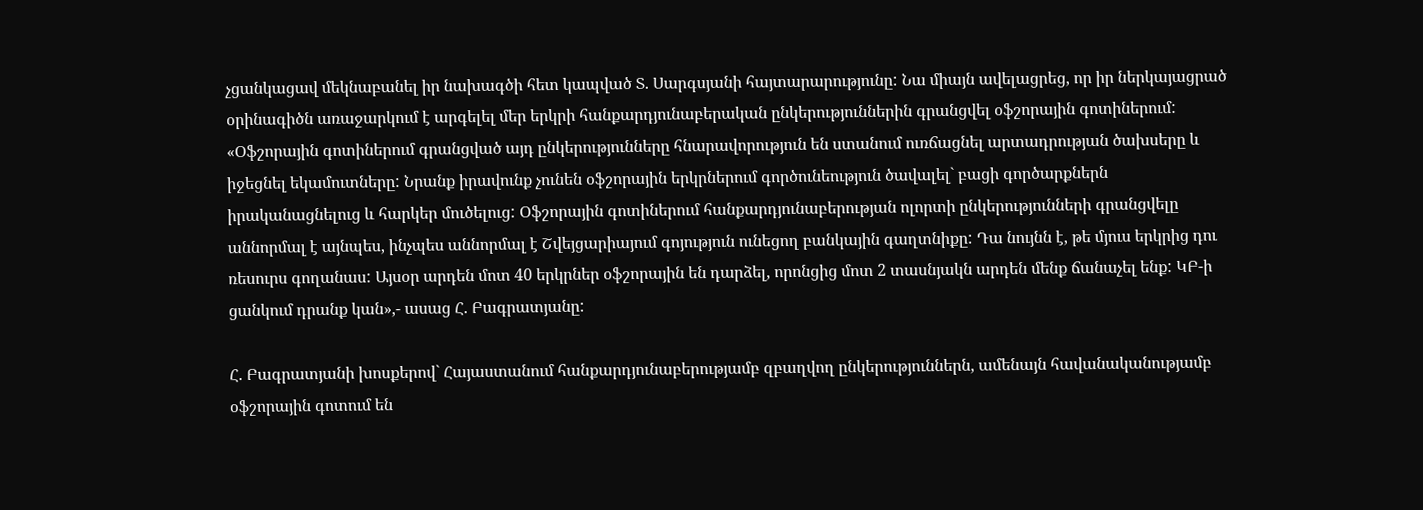չցանկացավ մեկնաբանել իր նախագծի հետ կապված Տ. Սարգսյանի հայտարարությունը: Նա միայն ավելացրեց, որ իր ներկայացրած օրինագիծն առաջարկում է արգելել մեր երկրի հանքարդյունաբերական ընկերություններին գրանցվել օֆշորային գոտիներում: «Օֆշորային գոտիներում գրանցված այդ ընկերությունները հնարավորություն են ստանում ուռճացնել արտադրության ծախսերը և իջեցնել եկամուտները: Նրանք իրավունք չունեն օֆշորային երկրներում գործունեություն ծավալել` բացի գործարքներն իրականացնելուց և հարկեր մուծելուց: Օֆշորային գոտիներում հանքարդյունաբերության ոլորտի ընկերությունների գրանցվելը աննորմալ է այնպես, ինչպես աննորմալ է Շվեյցարիայում գոյություն ունեցող բանկային գաղտնիքը: Դա նույնն է, թե մյուս երկրից դու ռեսուրս գողանաս: Այսօր արդեն մոտ 40 երկրներ օֆշորային են դարձել, որոնցից մոտ 2 տասնյակն արդեն մենք ճանաչել ենք: ԿԲ-ի ցանկում դրանք կան»,- ասաց Հ. Բագրատյանը:

Հ. Բագրատյանի խոսքերով` Հայաստանում հանքարդյունաբերությամբ զբաղվող ընկերություններն, ամենայն հավանականությամբ օֆշորային գոտում են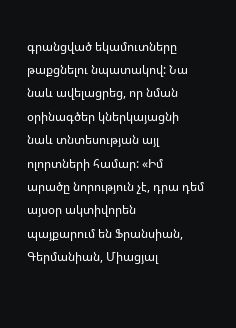գրանցված եկամուտները թաքցնելու նպատակով: Նա նաև ավելացրեց, որ նման օրինագծեր կներկայացնի նաև տնտեսության այլ ոլորտների համար: «Իմ արածը նորություն չէ, դրա դեմ այսօր ակտիվորեն պայքարում են Ֆրանսիան, Գերմանիան, Միացյալ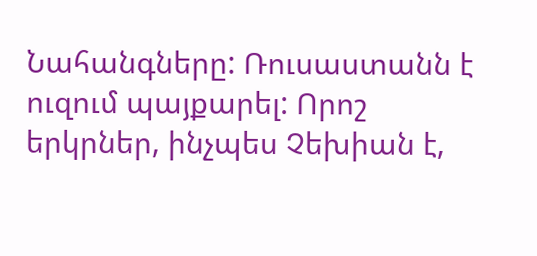Նահանգները: Ռուսաստանն է ուզում պայքարել: Որոշ երկրներ, ինչպես Չեխիան է,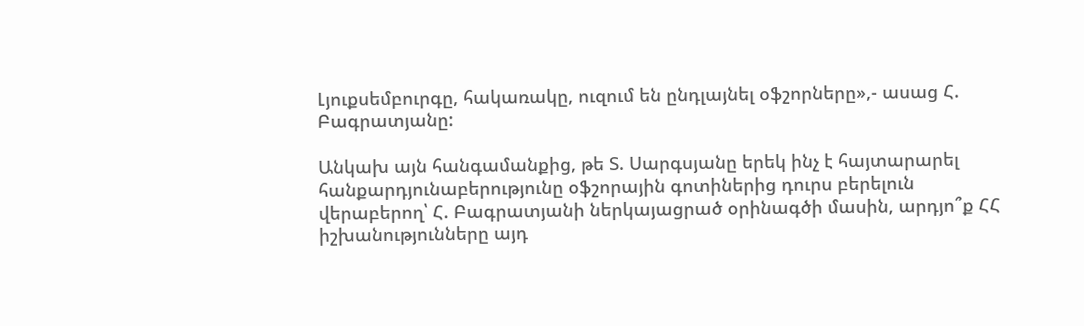Լյուքսեմբուրգը, հակառակը, ուզում են ընդլայնել օֆշորները»,- ասաց Հ. Բագրատյանը:

Անկախ այն հանգամանքից, թե Տ. Սարգսյանը երեկ ինչ է հայտարարել հանքարդյունաբերությունը օֆշորային գոտիներից դուրս բերելուն վերաբերող՝ Հ. Բագրատյանի ներկայացրած օրինագծի մասին, արդյո՞ք ՀՀ իշխանությունները այդ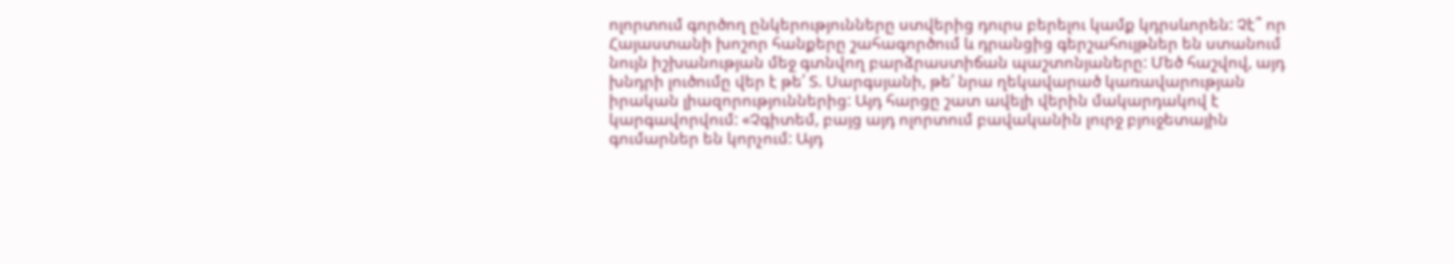ոլորտում գործող ընկերությունները ստվերից դուրս բերելու կամք կդրսևորեն: Չէ՞ որ Հայաստանի խոշոր հանքերը շահագործում և դրանցից գերշահույթներ են ստանում նույն իշխանության մեջ գտնվող բարձրաստիճան պաշտոնյաները: Մեծ հաշվով, այդ խնդրի լուծումը վեր է թե՛ Տ. Սարգսյանի, թե՛ նրա ղեկավարած կառավարության իրական լիազորություններից: Այդ հարցը շատ ավելի վերին մակարդակով է կարգավորվում: «Չգիտեմ, բայց այդ ոլորտում բավականին լուրջ բյուջետային գումարներ են կորչում: Այդ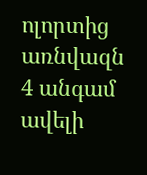ոլորտից առնվազն 4 անգամ ավելի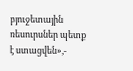բյուջետային ռեսուրսներ պետք է ստացվեն»,-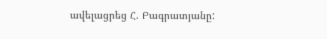ավելացրեց Հ. Բագրատյանը: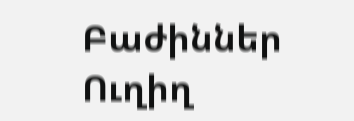Բաժիններ
Ուղիղ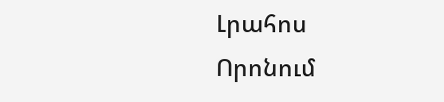Լրահոս
Որոնում